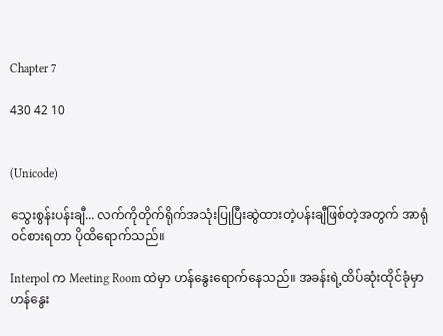Chapter 7

430 42 10


(Unicode)

သွေးစွန်းပန်းချီ... လက်ကိုတိုက်ရိုက်အသုံးပြုပြီးဆွဲထားတဲ့ပန်းချီဖြစ်တဲ့အတွက် အာရုံဝင်စားရတာ ပိုထိရောက်သည်။

Interpol က Meeting Room ထဲမှာ ဟန်နွေးရောက်နေသည်။ အခန်းရဲ့ထိပ်ဆုံးထိုင်ခုံမှာ ဟန်နွေး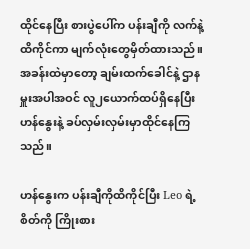ထိုင်နေပြီး စားပွဲပေါ်က ပန်းချီကို လက်နဲ့ထိကိုင်ကာ မျက်လုံးတွေမှိတ်ထားသည်။ အခန်းထဲမှာတော့ ချမ်းထက်ခေါင်နဲ့ ဌာနမှူးအပါအဝင် လူ၂ယောက်ထပ်ရှိနေပြီး ဟန်နွေးနဲ့ ခပ်လှမ်းလှမ်းမှာထိုင်နေကြသည်။

ဟန်နွေးက ပန်းချီကိုထိကိုင်ပြီး Leo ရဲ့စိတ်ကို ကြိုးစား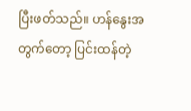ပြီးဖတ်သည်။ ဟန်နွေးအတွက်တော့ ပြင်းထန်တဲ့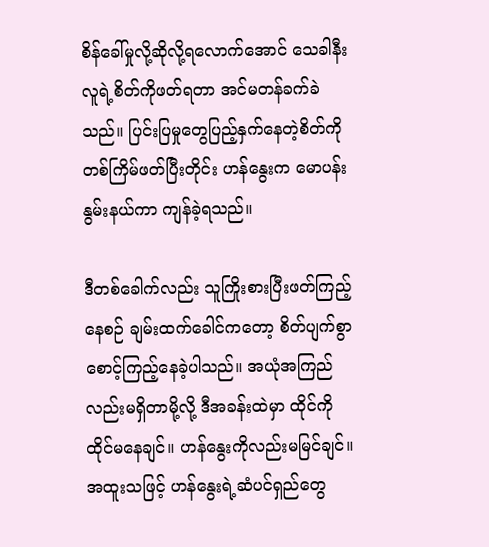စိန်ခေါ်မှုလို့ဆိုလို့ရလောက်အောင် သေခါနီးလူရဲ့စိတ်ကိုဖတ်ရတာ အင်မတန်ခက်ခဲသည်။ ပြင်းပြမှုတွေပြည့်နှက်နေတဲ့စိတ်ကို တစ်ကြိမ်ဖတ်ပြီးတိုင်း ဟန်နွေးက မောပန်းနွမ်းနယ်ကာ ကျန်ခဲ့ရသည်။

ဒီတစ်ခေါက်လည်း သူကြိုးစားပြီးဖတ်ကြည့်နေစဉ် ချမ်းထက်ခေါင်ကတော့ စိတ်ပျက်စွာ စောင့်ကြည့်နေခဲ့ပါသည်။ အယုံအကြည်လည်းမရှိတာမို့လို့ ဒီအခန်းထဲမှာ ထိုင်ကိုထိုင်မနေချင်။ ဟန်နွေးကိုလည်းမမြင်ချင်။ အထူးသဖြင့် ဟန်နွေးရဲ့ဆံပင်ရှည်တွေ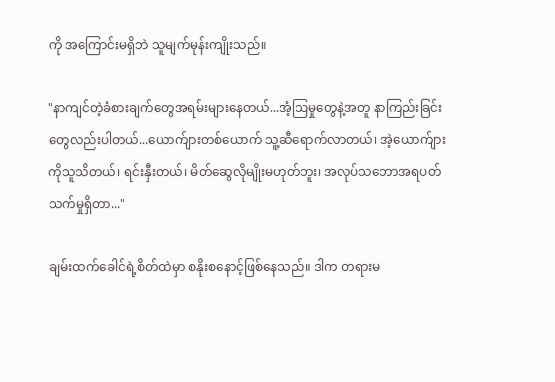ကို အကြောင်းမရှိဘဲ သူမျက်မုန်းကျိုးသည်။

"နာကျင်တဲ့ခံစားချက်တွေအရမ်းများနေတယ်...အံ့ဩမှုတွေနဲ့အတူ နာကြည်းခြင်းတွေလည်းပါတယ်...ယောက်ျားတစ်ယောက် သူ့ဆီရောက်လာတယ်၊ အဲ့ယောက်ျားကိုသူသိတယ်၊ ရင်းနှီးတယ်၊ မိတ်ဆွေလိုမျိုးမဟုတ်ဘူး၊ အလုပ်သဘောအရပတ်သက်မှုရှိတာ..."

ချမ်းထက်ခေါင်ရဲ့စိတ်ထဲမှာ စနိုးစနောင့်ဖြစ်နေသည်။ ဒါက တရားမ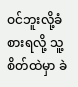ဝင်ဘူးလို့ခံစားရလို့ သူ့စိတ်ထဲမှာ ခဲ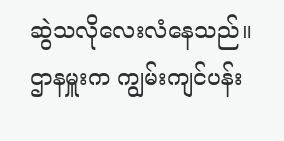ဆွဲသလိုလေးလံနေသည်။ ဌာနမှူးက ကျွမ်းကျင်ပန်း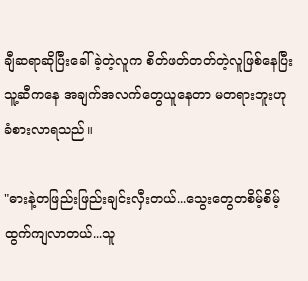ချီဆရာဆိုပြီးခေါ်ခဲ့တဲ့လူက စိတ်ဖတ်တတ်တဲ့လူဖြစ်နေပြီး သူ့ဆီကနေ အချက်အလက်တွေယူနေတာ မတရားဘူးဟု ခံစားလာရသည်။

"ဓားနဲ့တဖြည်းဖြည်းချင်းလှီးတယ်...သွေးတွေတစိမ့်စိမ့်ထွက်ကျလာတယ်...သူ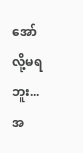အော်လို့မရဘူး...အ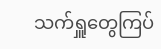သက်ရှူတွေကြပ်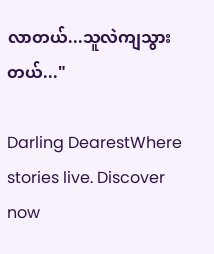လာတယ်...သူလဲကျသွားတယ်..."

Darling DearestWhere stories live. Discover now